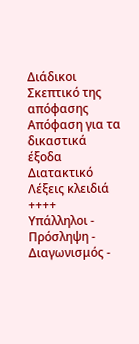Διάδικοι
Σκεπτικό της απόφασης
Απόφαση για τα δικαστικά έξοδα
Διατακτικό
Λέξεις κλειδιά
++++
Υπάλληλοι - Πρόσληψη - Διαγωνισμός -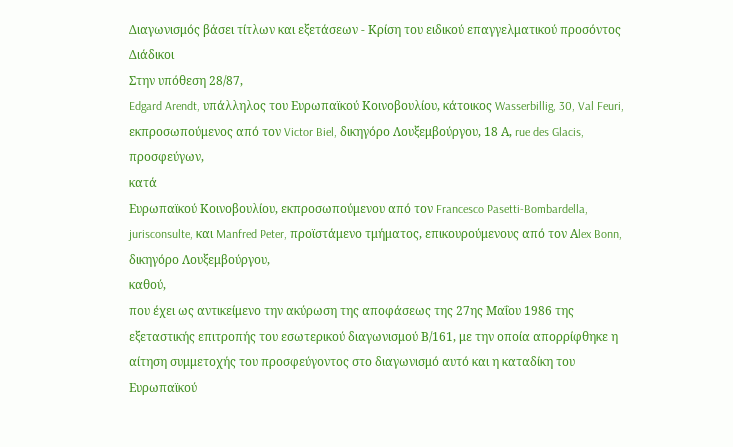Διαγωνισμός βάσει τίτλων και εξετάσεων - Κρίση του ειδικού επαγγελματικού προσόντος
Διάδικοι
Στην υπόθεση 28/87,
Edgard Arendt, υπάλληλος του Ευρωπαϊκού Κοινοβουλίου, κάτοικος Wasserbillig, 30, Val Feuri, εκπροσωπούμενος από τον Victor Biel, δικηγόρο Λουξεμβούργου, 18 Α, rue des Glacis,
προσφεύγων,
κατά
Ευρωπαϊκού Κοινοβουλίου, εκπροσωπούμενου από τον Francesco Pasetti-Bombardella, jurisconsulte, και Manfred Peter, προϊστάμενο τμήματος, επικουρούμενους από τον Αlex Bonn, δικηγόρο Λουξεμβούργου,
καθού,
που έχει ως αντικείμενο την ακύρωση της αποφάσεως της 27ης Μαΐου 1986 της εξεταστικής επιτροπής του εσωτερικού διαγωνισμού Β/161, με την οποία απορρίφθηκε η αίτηση συμμετοχής του προσφεύγοντος στο διαγωνισμό αυτό και η καταδίκη του Ευρωπαϊκού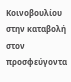Κοινοβουλίου στην καταβολή στον προσφεύγοντα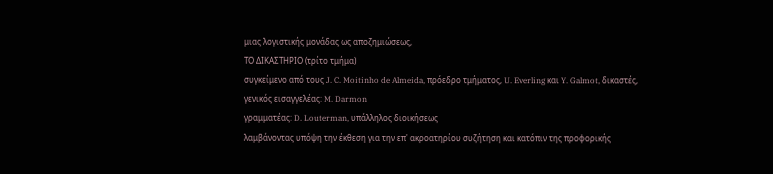μιας λογιστικής μονάδας ως αποζημιώσεως,
ΤΟ ΔΙΚΑΣΤΗΡΙΟ (τρίτο τμήμα)
συγκείμενο από τους J. C. Moitinho de Almeida, πρόεδρο τμήματος, U. Everling και Y. Galmot, δικαστές,
γενικός εισαγγελέας: M. Darmon
γραμματέας: D. Louterman, υπάλληλος διοικήσεως
λαμβάνοντας υπόψη την έκθεση για την επ' ακροατηρίου συζήτηση και κατόπιν της προφορικής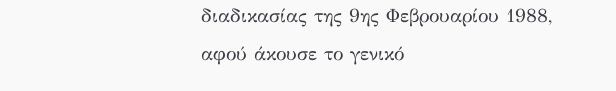διαδικασίας της 9ης Φεβρουαρίου 1988,
αφού άκουσε το γενικό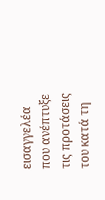εισαγγελέα που ανέπτυξε τις προτάσεις του κατά τη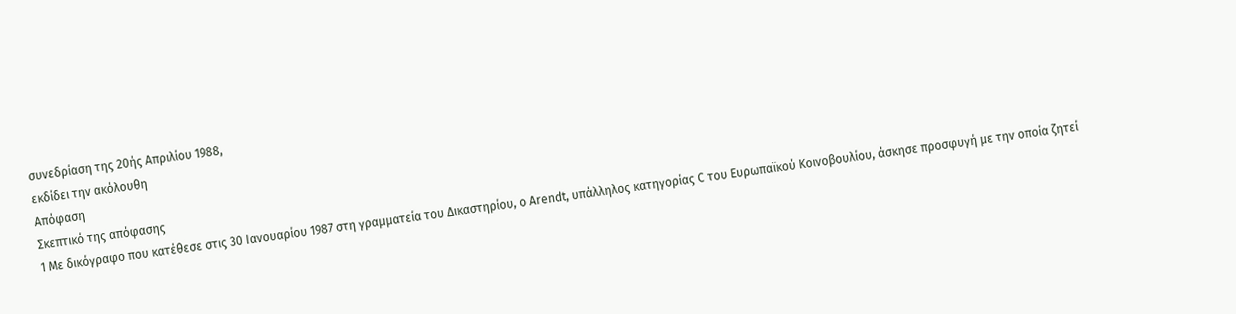συνεδρίαση της 20ής Απριλίου 1988,
εκδίδει την ακόλουθη
Απόφαση
Σκεπτικό της απόφασης
1 Με δικόγραφο που κατέθεσε στις 30 Ιανουαρίου 1987 στη γραμματεία του Δικαστηρίου, ο Arendt, υπάλληλος κατηγορίας C του Ευρωπαϊκού Κοινοβουλίου, άσκησε προσφυγή με την οποία ζητεί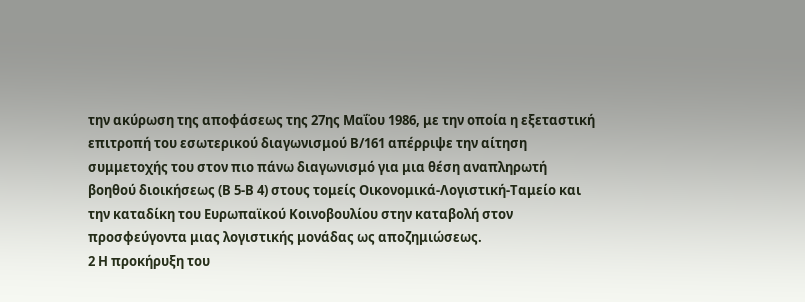την ακύρωση της αποφάσεως της 27ης Μαΐου 1986, με την οποία η εξεταστική επιτροπή του εσωτερικού διαγωνισμού Β/161 απέρριψε την αίτηση συμμετοχής του στον πιο πάνω διαγωνισμό για μια θέση αναπληρωτή βοηθού διοικήσεως (Β 5-Β 4) στους τομείς Οικονομικά-Λογιστική-Ταμείο και την καταδίκη του Ευρωπαϊκού Κοινοβουλίου στην καταβολή στον προσφεύγοντα μιας λογιστικής μονάδας ως αποζημιώσεως.
2 Η προκήρυξη του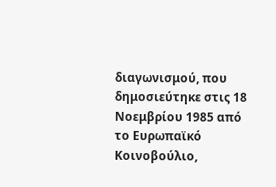διαγωνισμού, που δημοσιεύτηκε στις 18 Νοεμβρίου 1985 από το Ευρωπαϊκό Κοινοβούλιο,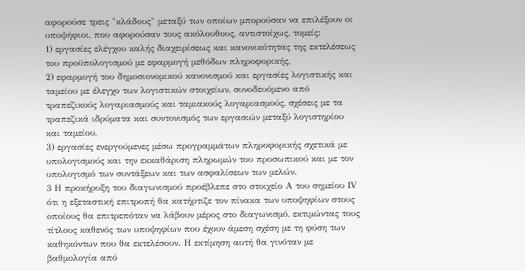αφορούσε τρεις "κλάδους" μεταξύ των οποίων μπορούσαν να επιλέξουν οι υποψήφιοι, που αφορούσαν τους ακόλουθους, αντιστοίχως, τομείς:
1) εργασίες ελέγχου καλής διαχειρίσεως και κανονικότητας της εκτελέσεως του προϋπολογισμού με εφαρμογή μεθόδων πληροφορικής,
2) εφαρμογή του δημοσιονομικού κανονισμού και εργασίες λογιστικής και ταμείου με έλεγχο των λογιστικών στοιχείων, συνοδευόμενο από τραπεζικούς λογαριασμούς και ταμιακούς λογαριασμούς, σχέσεις με τα τραπεζικά ιδρύματα και συντονισμός των εργασιών μεταξύ λογιστηρίου και ταμείου,
3) εργασίες ενεργούμενες μέσω προγραμμάτων πληροφορικής σχετικά με υπολογισμούς και την εκκαθάριση πληρωμών του προσωπικού και με τον υπολογισμό των συντάξεων και των ασφαλίσεων των μελών.
3 Η προκήρυξη του διαγωνισμού προέβλεπε στο στοιχείο Α του σημείου ΙV ότι η εξεταστική επιτροπή θα κατήρτιζε τον πίνακα των υποψηφίων στους οποίους θα επιτρεπόταν να λάβουν μέρος στο διαγωνισμό, εκτιμώντας τους τίτλους καθενός των υποψηφίων που έχουν άμεση σχέση με τη φύση των καθηκόντων που θα εκτελέσουν. Η εκτίμηση αυτή θα γινόταν με βαθμολογία από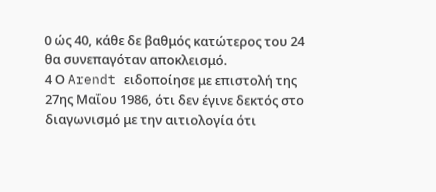0 ώς 40, κάθε δε βαθμός κατώτερος του 24 θα συνεπαγόταν αποκλεισμό.
4 Ο Arendt ειδοποίησε με επιστολή της 27ης Μαΐου 1986, ότι δεν έγινε δεκτός στο διαγωνισμό με την αιτιολογία ότι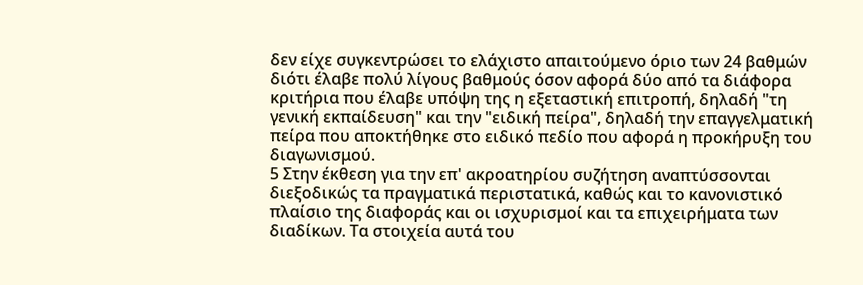δεν είχε συγκεντρώσει το ελάχιστο απαιτούμενο όριο των 24 βαθμών διότι έλαβε πολύ λίγους βαθμούς όσον αφορά δύο από τα διάφορα κριτήρια που έλαβε υπόψη της η εξεταστική επιτροπή, δηλαδή "τη γενική εκπαίδευση" και την "ειδική πείρα", δηλαδή την επαγγελματική πείρα που αποκτήθηκε στο ειδικό πεδίο που αφορά η προκήρυξη του διαγωνισμού.
5 Στην έκθεση για την επ' ακροατηρίου συζήτηση αναπτύσσονται διεξοδικώς τα πραγματικά περιστατικά, καθώς και το κανονιστικό πλαίσιο της διαφοράς και οι ισχυρισμοί και τα επιχειρήματα των διαδίκων. Τα στοιχεία αυτά του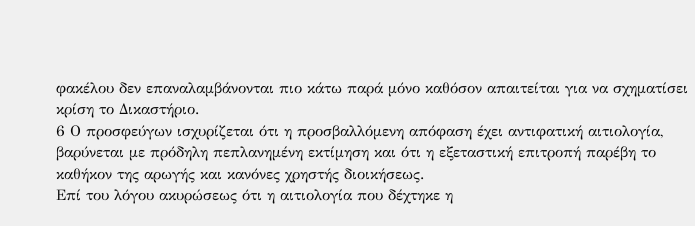φακέλου δεν επαναλαμβάνονται πιο κάτω παρά μόνο καθόσον απαιτείται για να σχηματίσει κρίση το Δικαστήριο.
6 Ο προσφεύγων ισχυρίζεται ότι η προσβαλλόμενη απόφαση έχει αντιφατική αιτιολογία, βαρύνεται με πρόδηλη πεπλανημένη εκτίμηση και ότι η εξεταστική επιτροπή παρέβη το καθήκον της αρωγής και κανόνες χρηστής διοικήσεως.
Επί του λόγου ακυρώσεως ότι η αιτιολογία που δέχτηκε η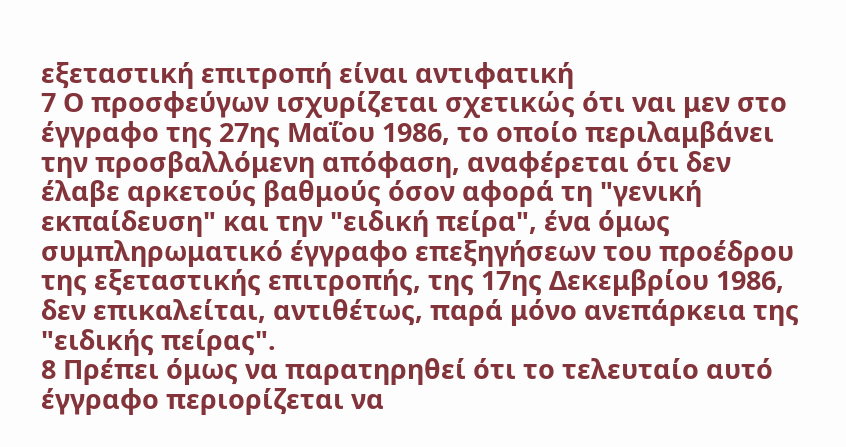εξεταστική επιτροπή είναι αντιφατική
7 Ο προσφεύγων ισχυρίζεται σχετικώς ότι ναι μεν στο έγγραφο της 27ης Μαΐου 1986, το οποίο περιλαμβάνει την προσβαλλόμενη απόφαση, αναφέρεται ότι δεν έλαβε αρκετούς βαθμούς όσον αφορά τη "γενική εκπαίδευση" και την "ειδική πείρα", ένα όμως συμπληρωματικό έγγραφο επεξηγήσεων του προέδρου της εξεταστικής επιτροπής, της 17ης Δεκεμβρίου 1986, δεν επικαλείται, αντιθέτως, παρά μόνο ανεπάρκεια της "ειδικής πείρας".
8 Πρέπει όμως να παρατηρηθεί ότι το τελευταίο αυτό έγγραφο περιορίζεται να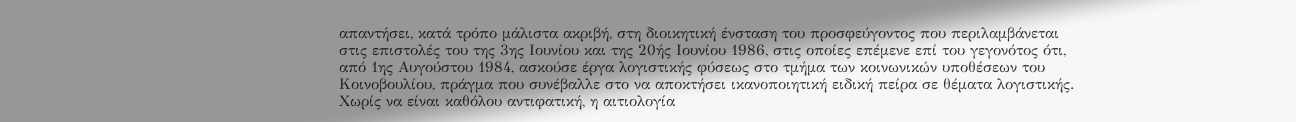απαντήσει, κατά τρόπο μάλιστα ακριβή, στη διοικητική ένσταση του προσφεύγοντος που περιλαμβάνεται στις επιστολές του της 3ης Ιουνίου και της 20ής Ιουνίου 1986, στις οποίες επέμενε επί του γεγονότος ότι, από 1ης Αυγούστου 1984, ασκούσε έργα λογιστικής φύσεως στο τμήμα των κοινωνικών υποθέσεων του Κοινοβουλίου, πράγμα που συνέβαλλε στο να αποκτήσει ικανοποιητική ειδική πείρα σε θέματα λογιστικής. Χωρίς να είναι καθόλου αντιφατική, η αιτιολογία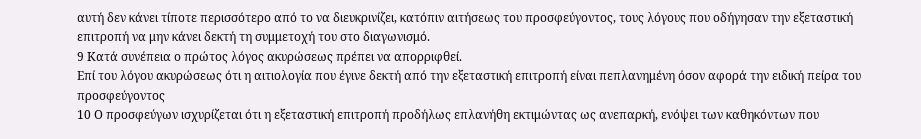αυτή δεν κάνει τίποτε περισσότερο από το να διευκρινίζει, κατόπιν αιτήσεως του προσφεύγοντος, τους λόγους που οδήγησαν την εξεταστική επιτροπή να μην κάνει δεκτή τη συμμετοχή του στο διαγωνισμό.
9 Κατά συνέπεια ο πρώτος λόγος ακυρώσεως πρέπει να απορριφθεί.
Επί του λόγου ακυρώσεως ότι η αιτιολογία που έγινε δεκτή από την εξεταστική επιτροπή είναι πεπλανημένη όσον αφορά την ειδική πείρα του προσφεύγοντος
10 Ο προσφεύγων ισχυρίζεται ότι η εξεταστική επιτροπή προδήλως επλανήθη εκτιμώντας ως ανεπαρκή, ενόψει των καθηκόντων που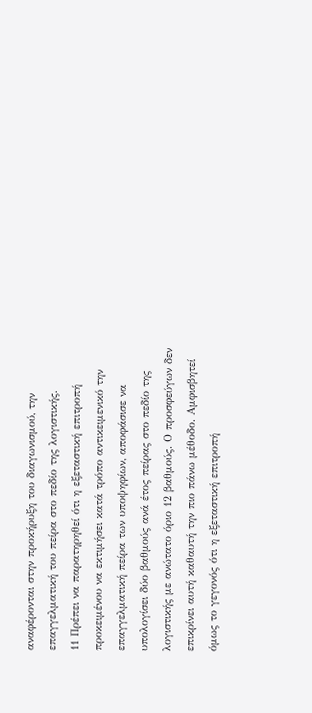αναφέρονται στην προκήρυξη του διαγωνισμού, την επαγγελματική του πείρα στο πεδίο της λογιστικής.
11 Πρέπει να παρατηρηθεί ότι η εξεταστική επιτροπή προκειμένου να εκτιμήσει κατά τρόπο αντικειμενικό την επαγγελματική πείρα των υποψηφίων, αποφάσισε να υπολογίσει δύο βαθμούς ανά έτος πείρας στο πεδίο της λογιστικής με ανώτατο όριο 12 βαθμούς. Ο προσφεύγων δεν επικρίνει αυτή καθαυτή την πιο πάνω μέθοδο. Αμφισβητεί όμως το γεγονός ότι η εξεταστική επιτροπή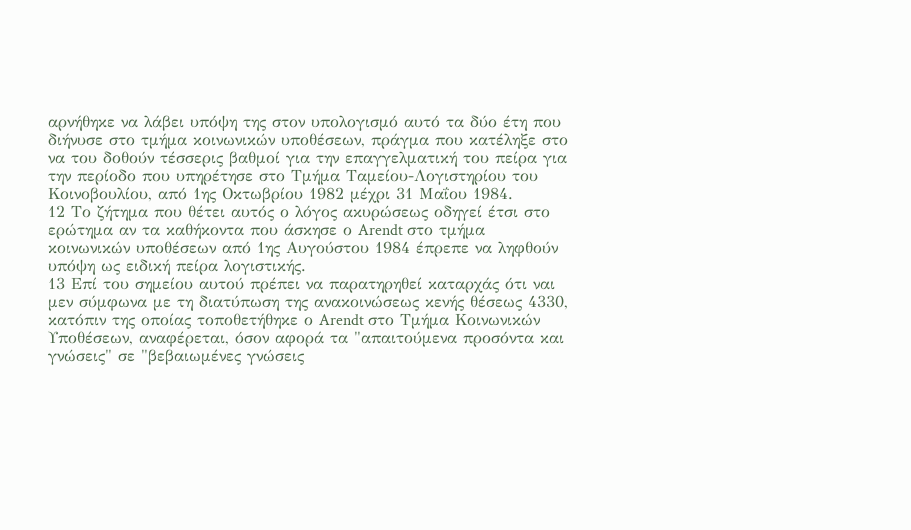αρνήθηκε να λάβει υπόψη της στον υπολογισμό αυτό τα δύο έτη που διήνυσε στο τμήμα κοινωνικών υποθέσεων, πράγμα που κατέληξε στο να του δοθούν τέσσερις βαθμοί για την επαγγελματική του πείρα για την περίοδο που υπηρέτησε στο Τμήμα Ταμείου-Λογιστηρίου του Κοινοβουλίου, από 1ης Οκτωβρίου 1982 μέχρι 31 Μαΐου 1984.
12 Το ζήτημα που θέτει αυτός ο λόγος ακυρώσεως οδηγεί έτσι στο ερώτημα αν τα καθήκοντα που άσκησε ο Arendt στο τμήμα κοινωνικών υποθέσεων από 1ης Αυγούστου 1984 έπρεπε να ληφθούν υπόψη ως ειδική πείρα λογιστικής.
13 Επί του σημείου αυτού πρέπει να παρατηρηθεί καταρχάς ότι ναι μεν σύμφωνα με τη διατύπωση της ανακοινώσεως κενής θέσεως 4330, κατόπιν της οποίας τοποθετήθηκε ο Arendt στο Τμήμα Κοινωνικών Υποθέσεων, αναφέρεται, όσον αφορά τα "απαιτούμενα προσόντα και γνώσεις" σε "βεβαιωμένες γνώσεις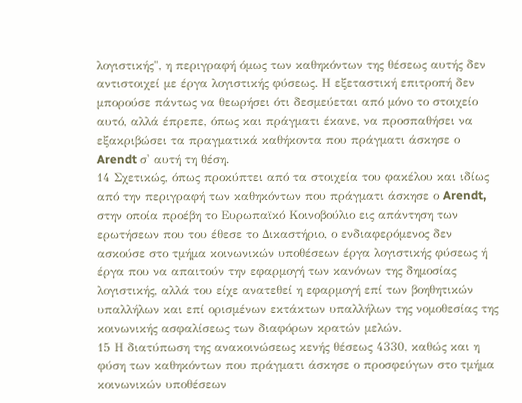λογιστικής", η περιγραφή όμως των καθηκόντων της θέσεως αυτής δεν αντιστοιχεί με έργα λογιστικής φύσεως. Η εξεταστική επιτροπή δεν μπορούσε πάντως να θεωρήσει ότι δεσμεύεται από μόνο το στοιχείο αυτό, αλλά έπρεπε, όπως και πράγματι έκανε, να προσπαθήσει να εξακριβώσει τα πραγματικά καθήκοντα που πράγματι άσκησε ο Arendt σ' αυτή τη θέση.
14 Σχετικώς, όπως προκύπτει από τα στοιχεία του φακέλου και ιδίως από την περιγραφή των καθηκόντων που πράγματι άσκησε ο Arendt, στην οποία προέβη το Ευρωπαϊκό Κοινοβούλιο εις απάντηση των ερωτήσεων που του έθεσε το Δικαστήριο, ο ενδιαφερόμενος δεν ασκούσε στο τμήμα κοινωνικών υποθέσεων έργα λογιστικής φύσεως ή έργα που να απαιτούν την εφαρμογή των κανόνων της δημοσίας λογιστικής, αλλά του είχε ανατεθεί η εφαρμογή επί των βοηθητικών υπαλλήλων και επί ορισμένων εκτάκτων υπαλλήλων της νομοθεσίας της κοινωνικής ασφαλίσεως των διαφόρων κρατών μελών.
15 Η διατύπωση της ανακοινώσεως κενής θέσεως 4330, καθώς και η φύση των καθηκόντων που πράγματι άσκησε ο προσφεύγων στο τμήμα κοινωνικών υποθέσεων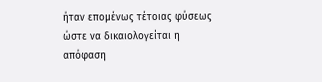ήταν επομένως τέτοιας φύσεως ώστε να δικαιολογείται η απόφαση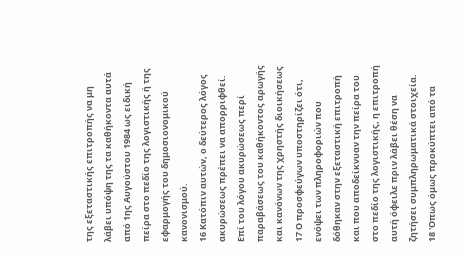της εξεταστικής επιτροπής να μη λάβει υπόψη της τα καθήκοντα αυτά από 1ης Αυγούστου 1984 ως ειδική πείρα στο πεδίο της λογιστικής ή της εφαρμογής του δημοσιονομικού κανονισμού.
16 Κατόπιν αυτών, ο δεύτερος λόγος ακυρώσεως πρέπει να απορριφθεί.
Επί του λόγου ακυρώσεως περί παραβάσεως του καθήκοντος αρωγής και κανόνων της χρηστής διοικήσεως
17 Ο προσφεύγων υποστηρίζει ότι, ενόψει των πληροφοριών που δόθηκαν στην εξεταστική επιτροπή και που αποδείκνυαν την πείρα του στο πεδίο της λογιστικής, η επιτροπή αυτή όφειλε πριν λάβει θέση να ζητήσει συμπληρωματικά στοιχεία.
18 'Οπως όμως προκύπτει από τα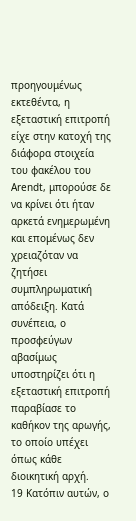προηγουμένως εκτεθέντα, η εξεταστική επιτροπή είχε στην κατοχή της διάφορα στοιχεία του φακέλου του Arendt, μπορούσε δε να κρίνει ότι ήταν αρκετά ενημερωμένη και επομένως δεν χρειαζόταν να ζητήσει συμπληρωματική απόδειξη. Κατά συνέπεια, ο προσφεύγων αβασίμως υποστηρίζει ότι η εξεταστική επιτροπή παραβίασε το καθήκον της αρωγής, το οποίο υπέχει όπως κάθε διοικητική αρχή.
19 Κατόπιν αυτών, ο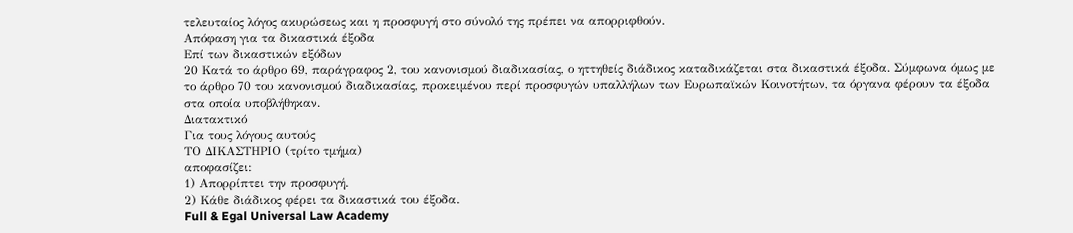τελευταίος λόγος ακυρώσεως και η προσφυγή στο σύνολό της πρέπει να απορριφθούν.
Απόφαση για τα δικαστικά έξοδα
Επί των δικαστικών εξόδων
20 Κατά το άρθρο 69, παράγραφος 2, του κανονισμού διαδικασίας, ο ηττηθείς διάδικος καταδικάζεται στα δικαστικά έξοδα. Σύμφωνα όμως με το άρθρο 70 του κανονισμού διαδικασίας, προκειμένου περί προσφυγών υπαλλήλων των Ευρωπαϊκών Κοινοτήτων, τα όργανα φέρουν τα έξοδα στα οποία υποβλήθηκαν.
Διατακτικό
Για τους λόγους αυτούς
ΤΟ ΔΙΚΑΣΤΗΡΙΟ (τρίτο τμήμα)
αποφασίζει:
1) Απορρίπτει την προσφυγή.
2) Κάθε διάδικος φέρει τα δικαστικά του έξοδα.
Full & Egal Universal Law Academy